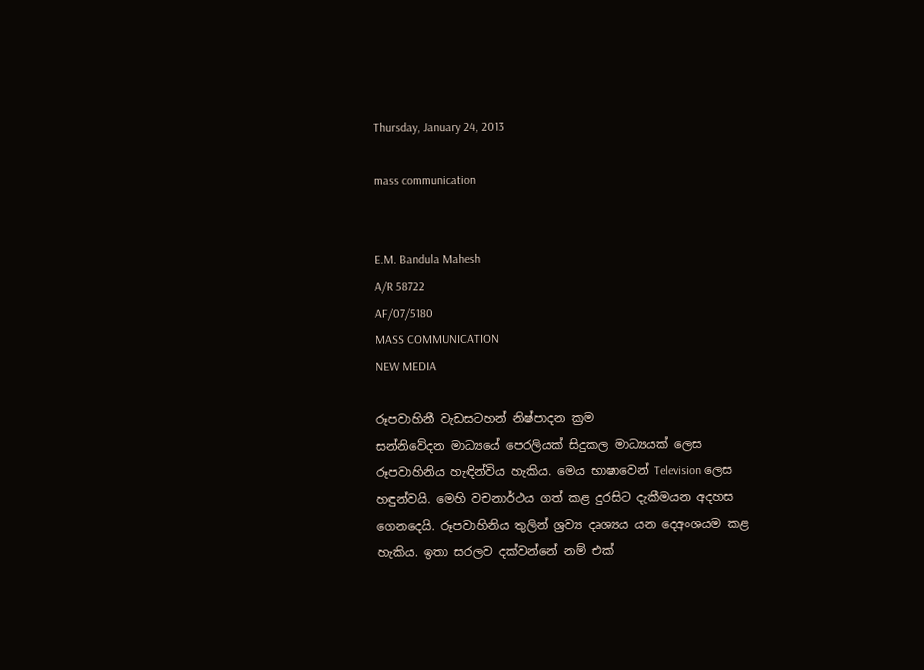Thursday, January 24, 2013

mass communication


E.M. Bandula Mahesh
A/R 58722
AF/07/5180
MASS COMMUNICATION
NEW MEDIA

රූපවාහිනී වැඩසටහන් නිෂ්පාදන ක්‍රම
සන්නිවේදන මාධ්‍යයේ පෙරලියක් සිදුකල මාධ්‍යයක් ලෙස රූපවාහිනිය හැඳින්විය හැකිය. මෙය භාෂාවෙන් Television ලෙස හඳුන්වයි. මෙහි වචනාර්ථය ගත් කළ දුරසිට දැකීමයන අදහස ගෙනදෙයි. රූපවාහිනිය තුලින් ශ්‍රව්‍ය දෘශ්‍යය යන දෙඅංශයම කළ හැකිය. ඉතා සරලව දක්වන්නේ නම් එක්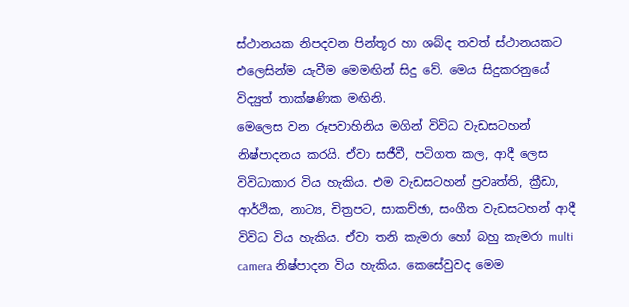ස්ථානයක නිපදවන පින්තූර හා ශබ්ද තවත් ස්ථානයකට එලෙසින්ම යැවීම මෙමඟින් සිදු වේ. මෙය සිදුකරනුයේ විද්‍යුත් තාක්ෂණික මඟිනි.
මෙලෙස වන රූපවාහිනිය මගින් විවිධ වැඩසටහන් නිෂ්පාදනය කරයි. ඒවා සජීවී, පටිගත කල, ආදී ලෙස විවිධාකාර විය හැකිය. එම වැඩසටහන් ප්‍රවෘත්ති, ක්‍රීඩා, ආර්ථික, නාට්‍ය, චිත්‍රපට, සාකච්ඡා, සංගීත වැඩසටහන් ආදී විවිධ විය හැකිය. ඒවා තනි කැමරා හෝ බහු කැමරා multi camera නිෂ්පාදන විය හැකිය. කෙසේවුවද මෙම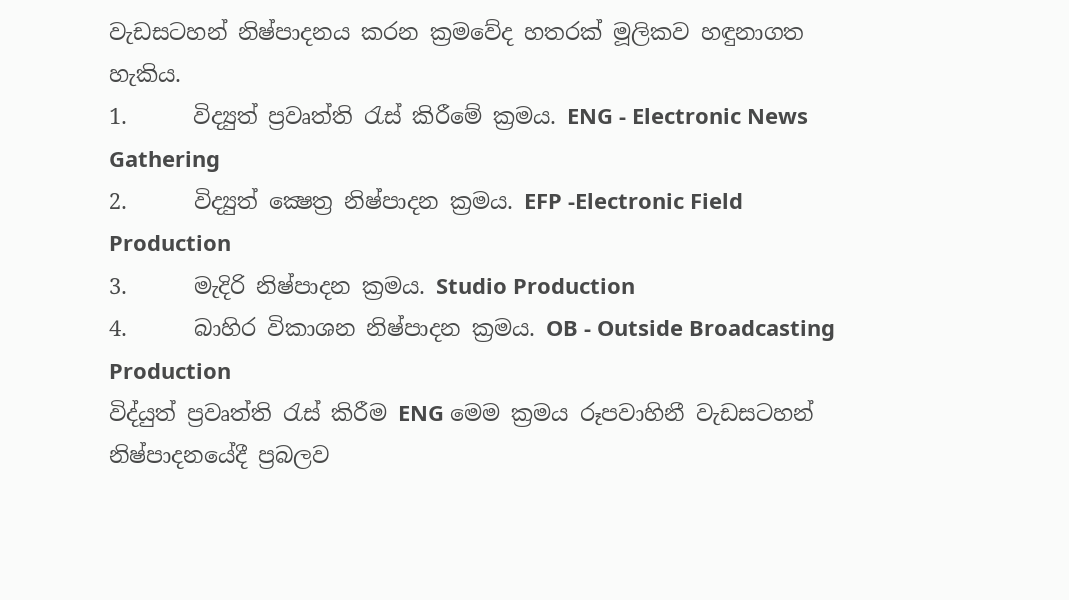වැඩසටහන් නිෂ්පාදනය කරන ක්‍රමවේද හතරක් මූලිකව හඳුනාගත හැකිය.
1.      විද්‍යුත් ප්‍රවෘත්ති රැස් කිරීමේ ක්‍රමය. ENG - Electronic News Gathering
2.      විද්‍යුත් ක්‍ෂෙත්‍ර නිෂ්පාදන ක්‍රමය. EFP -Electronic Field Production
3.      මැදිරි නිෂ්පාදන ක්‍රමය. Studio Production
4.      බාහිර විකාශන නිෂ්පාදන ක්‍රමය. OB - Outside Broadcasting Production
විද්යුත් ප්‍රවෘත්ති රැස් කිරීම ENG මෙම ක්‍රමය රූපවාහිනී වැඩසටහන් නිෂ්පාදනයේදී ප්‍රබලව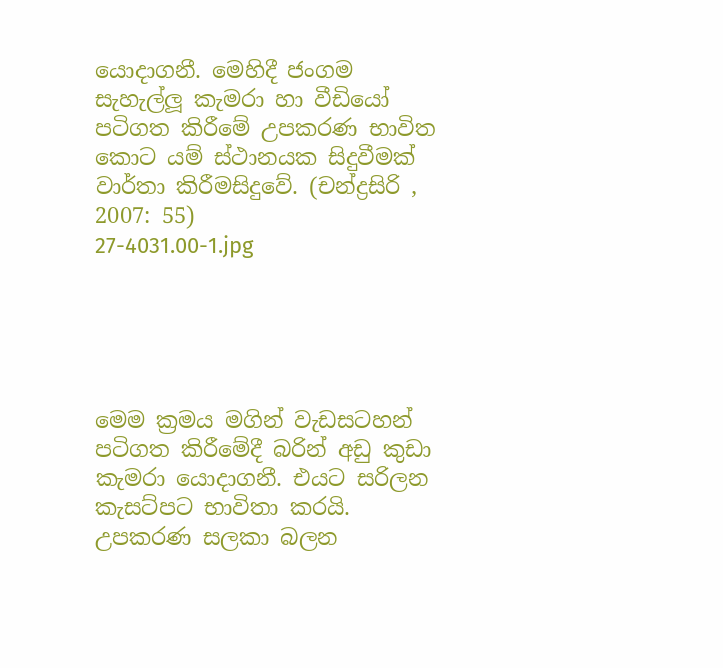යොදාගනී. මෙහිදී ජංගම සැහැල්ලූ කැමරා හා වීඩියෝ පටිගත කිරීමේ උපකරණ භාවිත කොට යම් ස්ථානයක සිදුවීමක් වාර්තා කිරීමසිදුවේ. (චන්ද්‍රසිරි , 2007: 55)
27-4031.00-1.jpg





මෙම ක්‍රමය මගින් වැඩසටහන් පටිගත කිරීමේදී බරින් අඩු කුඩා කැමරා යොදාගනී. එයට සරිලන කැසට්පට භාවිතා කරයි. උපකරණ සලකා බලන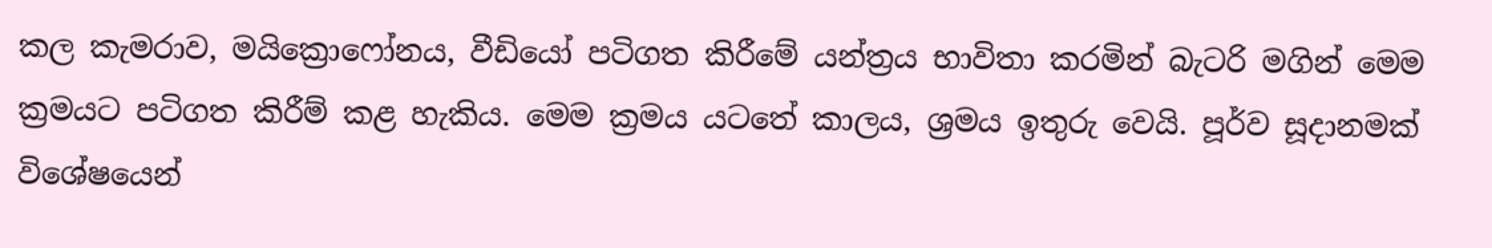කල කැමරාව, මයික්‍රොෆෝනය, වීඩියෝ පටිගත කිරීමේ යන්ත්‍රය භාවිතා කරමින් බැටරි මගින් මෙම ක්‍රමයට පටිගත කිරීම් කළ හැකිය. මෙම ක්‍රමය යටතේ කාලය, ශ්‍රමය ඉතුරු වෙයි. පූර්ව සූදානමක් විශේෂයෙන්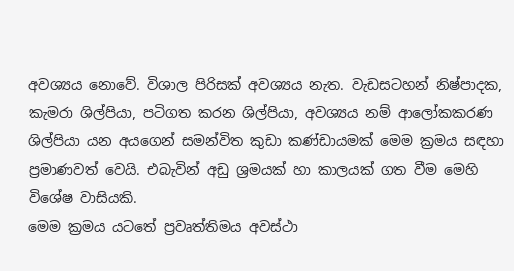අවශ්‍යය නොවේ. විශාල පිරිසක් අවශ්‍යය නැත. වැඩසටහන් නිෂ්පාදක, කැමරා ශිල්පියා, පටිගත කරන ශිල්පියා, අවශ්‍යය නම් ආලෝකකරණ ශිල්පියා යන අයගෙන් සමන්විත කුඩා කණ්ඩායමක් මෙම ක්‍රමය සඳහා ප්‍රමාණවත් වෙයි. එබැවින් අඩු ශ්‍රමයක් හා කාලයක් ගත වීම මෙහි විශේෂ වාසියකි.
මෙම ක්‍රමය යටතේ ප්‍රවෘත්තිමය අවස්ථා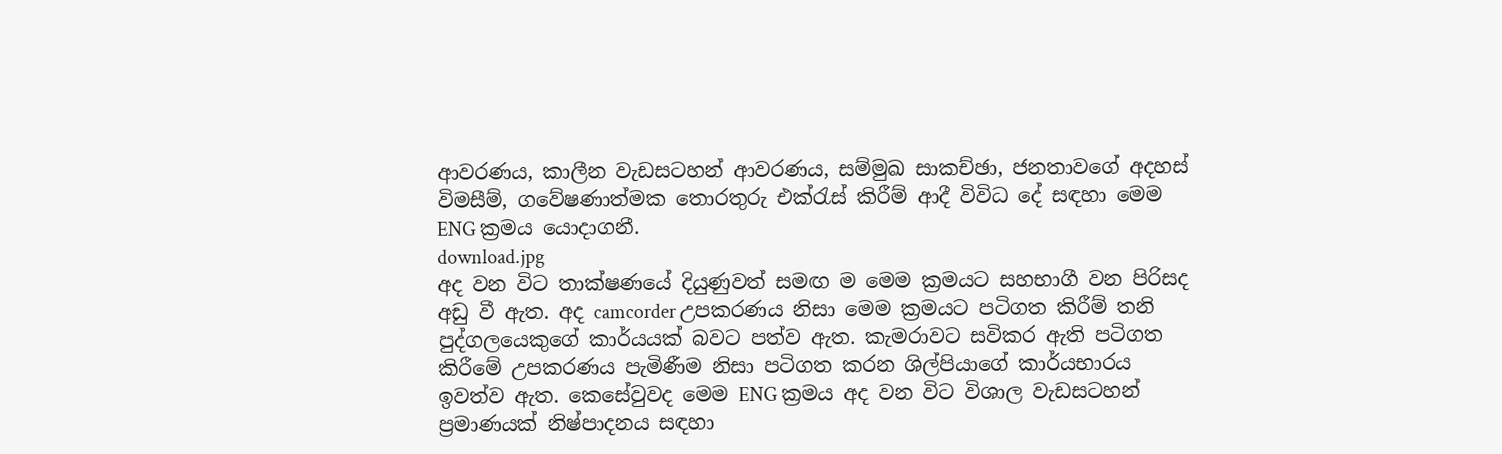ආවරණය, කාලීන වැඩසටහන් ආවරණය, සම්මුඛ සාකච්ඡා, ජනතාවගේ අදහස් විමසීම්, ගවේෂණාත්මක තොරතුරු එක්රැස් කිරීම් ආදී විවිධ දේ සඳහා මෙම ENG ක්‍රමය යොදාගනී.
download.jpg
අද වන විට තාක්ෂණයේ දියුණුවත් සමඟ ම මෙම ක්‍රමයට සහභාගී වන පිරිසද අඩු වී ඇත. අද camcorder උපකරණය නිසා මෙම ක්‍රමයට පටිගත කිරීම් තනි පුද්ගලයෙකුගේ කාර්යයක් බවට පත්ව ඇත. කැමරාවට සවිකර ඇති පටිගත කිරීමේ උපකරණය පැමිණීම නිසා පටිගත කරන ශිල්පියාගේ කාර්යභාරය ඉවත්ව ඇත. කෙසේවුවද මෙම ENG ක්‍රමය අද වන විට විශාල වැඩසටහන් ප්‍රමාණයක් නිෂ්පාදනය සඳහා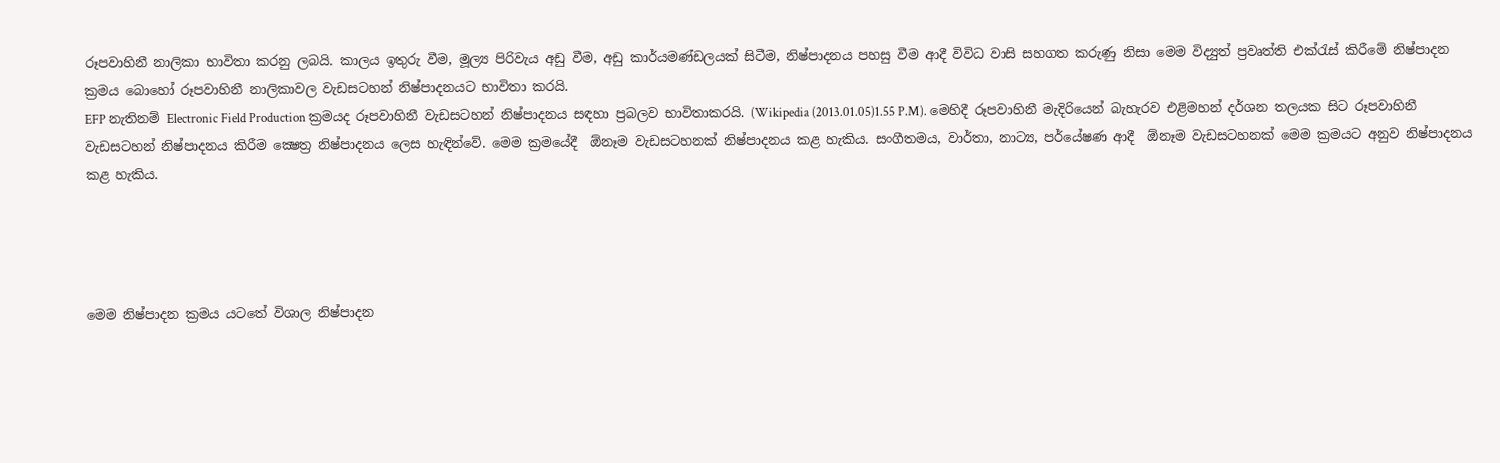රූපවාහිනී නාලිකා භාවිතා කරනු ලබයි. කාලය ඉතුරු වීම, මූල්‍ය පිරිවැය අඩු වීම, අඩු කාර්යමණ්ඩලයක් සිටීම, නිෂ්පාදනය පහසු වීම ආදී විවිධ වාසි සහගත කරුණු නිසා මෙම විද්‍යුත් ප්‍රවෘත්ති එක්රැස් කිරීමේ නිෂ්පාදන ක්‍රමය බොහෝ රූපවාහිනී නාලිකාවල වැඩසටහන් නිෂ්පාදනයට භාවිතා කරයි.
EFP නැතිනම් Electronic Field Production ක්‍රමයද රූපවාහිනී වැඩසටහන් නිෂ්පාදනය සඳහා ප්‍රබලව භාවිතාකරයි. (Wikipedia (2013.01.05)1.55 P.M). මෙහිදී රූපවාහිනී මැදිරියෙන් බැහැරව එළිමහන් දර්ශන තලයක සිට රූපවාහිනී වැඩසටහන් නිෂ්පාදනය කිරීම ක්‍ෂෙත්‍ර නිෂ්පාදනය ලෙස හැඳින්වේ. මෙම ක්‍රමයේදී  ඕනෑම වැඩසටහනක් නිෂ්පාදනය කළ හැකිය. සංගීතමය, වාර්තා, නාට්‍ය, පර්යේෂණ ආදී  ඕනෑම වැඩසටහනක් මෙම ක්‍රමයට අනුව නිෂ්පාදනය කළ හැකිය.




මෙම නිෂ්පාදන ක්‍රමය යටතේ විශාල නිෂ්පාදන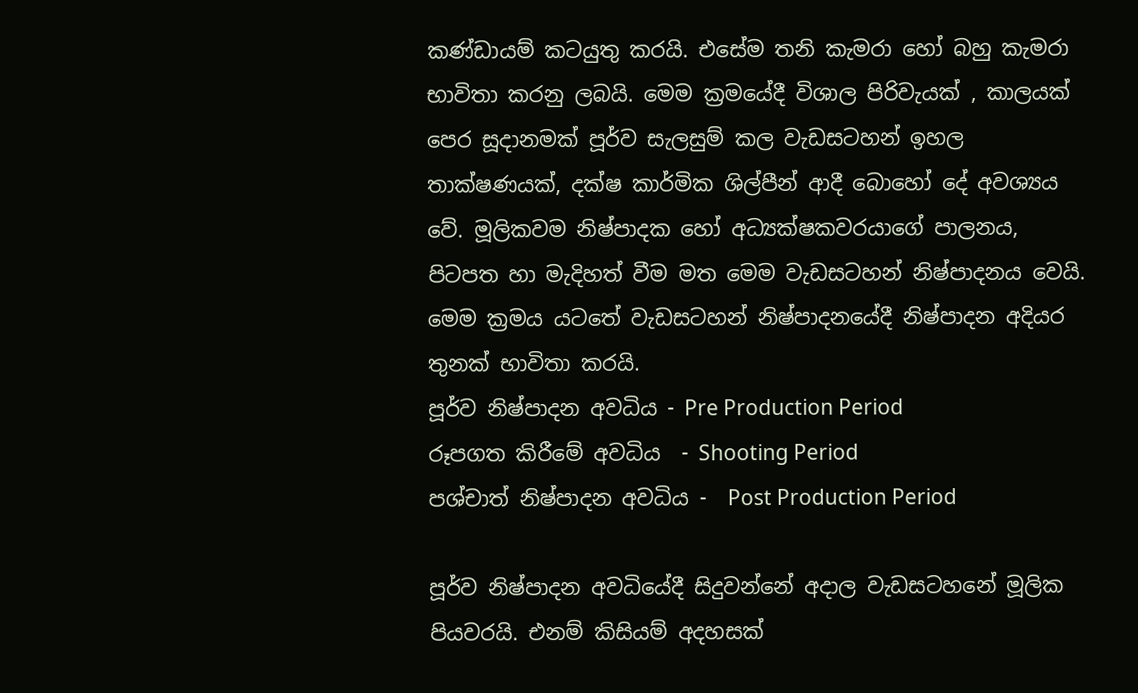කණ්ඩායම් කටයුතු කරයි. එසේම තනි කැමරා හෝ බහු කැමරා භාවිතා කරනු ලබයි. මෙම ක්‍රමයේදී විශාල පිරිවැයක් , කාලයක් පෙර සූදානමක් පූර්ව සැලසුම් කල වැඩසටහන් ඉහල තාක්ෂණයක්, දක්ෂ කාර්මික ශිල්පීන් ආදී බොහෝ දේ අවශ්‍යය වේ. මූලිකවම නිෂ්පාදක හෝ අධ්‍යක්ෂකවරයාගේ පාලනය,  පිටපත හා මැදිහත් වීම මත මෙම වැඩසටහන් නිෂ්පාදනය වෙයි.
මෙම ක්‍රමය යටතේ වැඩසටහන් නිෂ්පාදනයේදී නිෂ්පාදන අදියර තුනක් භාවිතා කරයි.
පූර්ව නිෂ්පාදන අවධිය - Pre Production Period
රූපගත කිරීමේ අවධිය  - Shooting Period
පශ්චාත් නිෂ්පාදන අවධිය -  Post Production Period

පූර්ව නිෂ්පාදන අවධියේදී සිදුවන්නේ අදාල වැඩසටහනේ මූලික පියවරයි. එනම් කිසියම් අදහසක්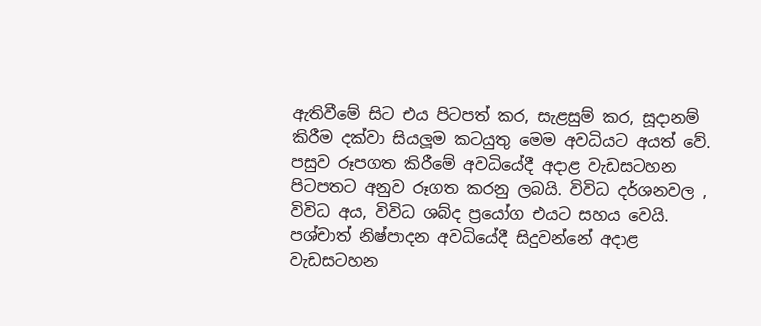ඇතිවීමේ සිට එය පිටපත් කර, සැළසුම් කර, සූදානම් කිරීම දක්වා සියලූම කටයුතු මෙම අවධියට අයත් වේ. පසුව රූපගත කිරීමේ අවධියේදී අදාළ වැඩසටහන පිටපතට අනුව රූගත කරනු ලබයි. විවිධ දර්ශනවල , විවිධ අය, විවිධ ශබ්ද ප්‍රයෝග එයට සහය වෙයි. පශ්චාත් නිෂ්පාදන අවධියේදී සිදුවන්නේ අදාළ වැඩසටහන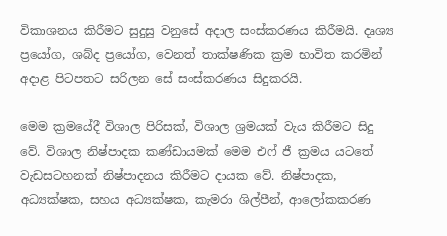විකාශනය කිරීමට සුදුසු වනුසේ අදාල සංස්කරණය කිරීමයි. දෘශ්‍ය ප්‍රයෝග, ශබ්ද ප්‍රයෝග, වෙනත් තාක්ෂණික ක්‍රම භාවිත කරමින් අදාළ පිටපතට සරිලන සේ සංස්කරණය සිදුකරයි.

මෙම ක්‍රමයේදී විශාල පිරිසක්, විශාල ශ්‍රමයක් වැය කිරීමට සිදු වේ. විශාල නිෂ්පාදක කණ්ඩායමක් මෙම එෆ් ජී ක්‍රමය යටතේ වැඩසටහනක් නිෂ්පාදනය කිරීමට දායක වේ. නිෂ්පාදක, අධ්‍යක්ෂක, සහය අධ්‍යක්ෂක, කැමරා ශිල්පීන්, ආලෝකකරණ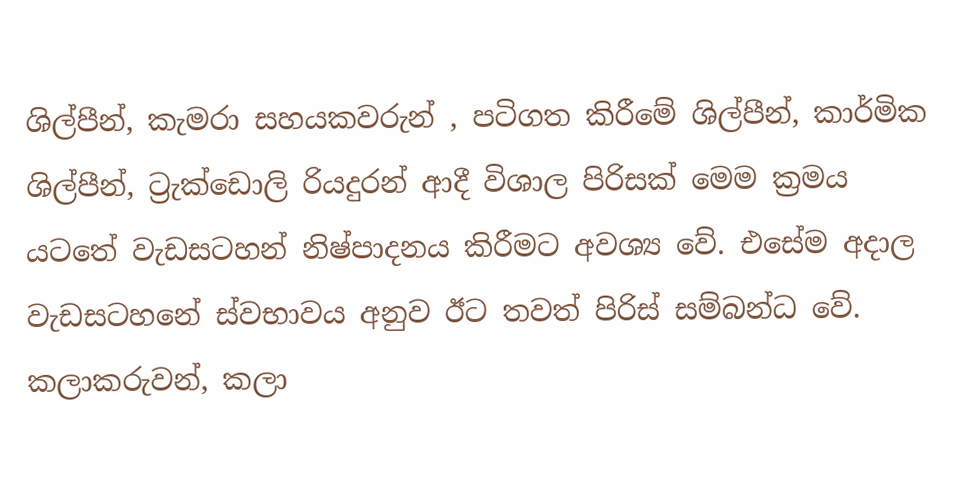ශිල්පීන්, කැමරා සහයකවරුන් , පටිගත කිරීමේ ශිල්පීන්, කාර්මික ශිල්පීන්, ට්‍රැක්ඩොලි රියදුරන් ආදී විශාල පිරිසක් මෙම ක්‍රමය යටතේ වැඩසටහන් නිෂ්පාදනය කිරීමට අවශ්‍ය වේ. එසේම අදාල වැඩසටහනේ ස්වභාවය අනුව ඊට තවත් පිරිස් සම්බන්ධ වේ. කලාකරුවන්, කලා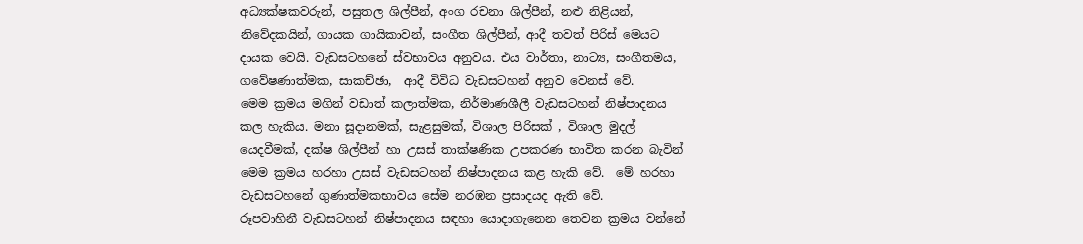අධ්‍යක්ෂකවරුන්, පසුතල ශිල්පීන්, අංග රචනා ශිල්පීන්, නළු නිළියන්, නිවේදකයින්, ගායක ගායිකාවන්, සංගීත ශිල්පීන්, ආදී තවත් පිරිස් මෙයට දායක වෙයි. වැඩසටහනේ ස්වභාවය අනුවය. එය වාර්තා, නාට්‍ය, සංගීතමය, ගවේෂණාත්මක, සාකච්ඡා,  ආදී විවිධ වැඩසටහන් අනුව වෙනස් වේ.
මෙම ක්‍රමය මගින් වඩාත් කලාත්මක, නිර්මාණශීලී වැඩසටහන් නිෂ්පාදනය කල හැකිය. මනා සූදානමක්, සැළසුමක්, විශාල පිරිසක් , විශාල මුදල් යෙදවීමක්, දක්ෂ ශිල්පීන් හා උසස් තාක්ෂණික උපකරණ භාවිත කරන බැවින් මෙම ක්‍රමය හරහා උසස් වැඩසටහන් නිෂ්පාදනය කළ හැකි වේ.  මේ හරහා වැඩසටහනේ ගුණාත්මකභාවය සේම නරඹන ප්‍රසාදයද ඇති වේ.
රූපවාහිනී වැඩසටහන් නිෂ්පාදනය සඳහා යොදාගැනෙන තෙවන ක්‍රමය වන්නේ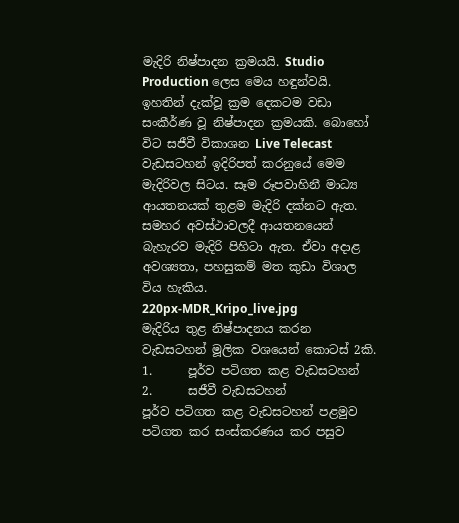මැදිරි නිෂ්පාදන ක්‍රමයයි. Studio Production ලෙස මෙය හඳුන්වයි. ඉහතින් දැක්වූ ක්‍රම දෙකටම වඩා සංකීර්ණ වූ නිෂ්පාදන ක්‍රමයකි. බොහෝ විට සජීවී විකාශන Live Telecast වැඩසටහන් ඉදිරිපත් කරනුයේ මෙම මැදිරිවල සිටය. සෑම රූපවාහිනී මාධ්‍ය ආයතනයක් තුළම මැදිරි දක්නට ඇත. සමහර අවස්ථාවලදී ආයතනයෙන් බැහැරව මැදිරි පිහිටා ඇත. ඒවා අදාළ අවශ්‍යතා, පහසුකම් මත කුඩා විශාල විය හැකිය.
220px-MDR_Kripo_live.jpg
මැදිරිය තුළ නිෂ්පාදනය කරන වැඩසටහන් මූලික වශයෙන් කොටස් 2කි.
1.      පූර්ව පටිගත කළ වැඩසටහන්
2.      සජීවී වැඩසටහන්
පූර්ව පටිගත කළ වැඩසටහන් පළමුව පටිගත කර සංස්කරණය කර පසුව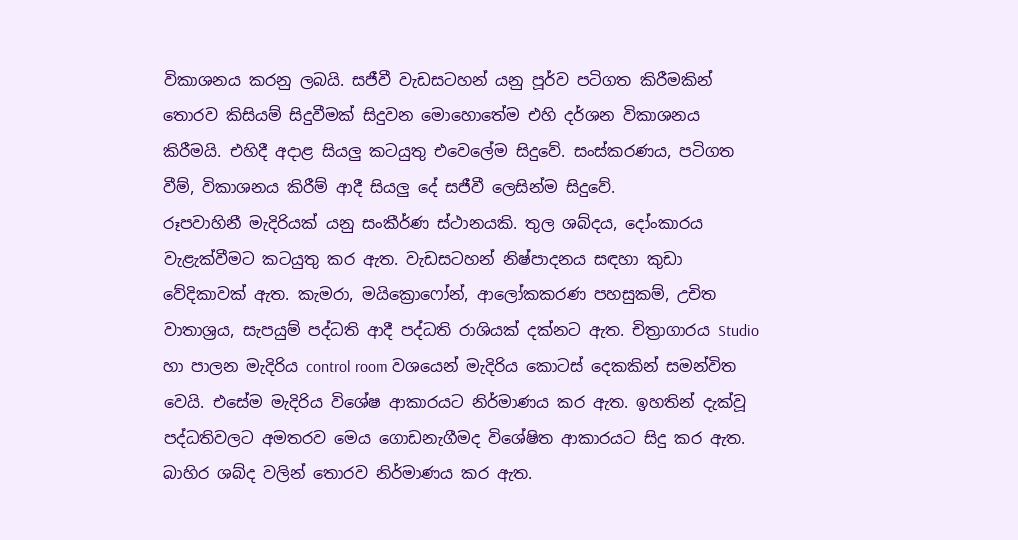විකාශනය කරනු ලබයි. සජීවී වැඩසටහන් යනු පූර්ව පටිගත කිරීමකින් තොරව කිසියම් සිදුවීමක් සිදුවන මොහොතේම එහි දර්ශන විකාශනය කිරීමයි. එහිදී අදාළ සියලු කටයුතු එවෙලේම සිදුවේ. සංස්කරණය, පටිගත වීම්, විකාශනය කිරීම් ආදී සියලු දේ සජීවී ලෙසින්ම සිදුවේ.
රූපවාහිනී මැදිරියක් යනු සංකීර්ණ ස්ථානයකි. තුල ශබ්දය, දෝංකාරය වැළැක්වීමට කටයුතු කර ඇත. වැඩසටහන් නිෂ්පාදනය සඳහා කුඩා වේදිකාවක් ඇත. කැමරා, මයික්‍රොෆෝන්, ආලෝකකරණ පහසුකම්, උචිත වාතාශ්‍රය, සැපයුම් පද්ධති ආදී පද්ධති රාශියක් දක්නට ඇත. චිත්‍රාගාරය Studio හා පාලන මැදිරිය control room වශයෙන් මැදිරිය කොටස් දෙකකින් සමන්විත වෙයි. එසේම මැදිරිය විශේෂ ආකාරයට නිර්මාණය කර ඇත. ඉහතින් දැක්වූ පද්ධතිවලට අමතරව මෙය ගොඩනැගීමද විශේෂිත ආකාරයට සිදු කර ඇත. බාහිර ශබ්ද වලින් තොරව නිර්මාණය කර ඇත.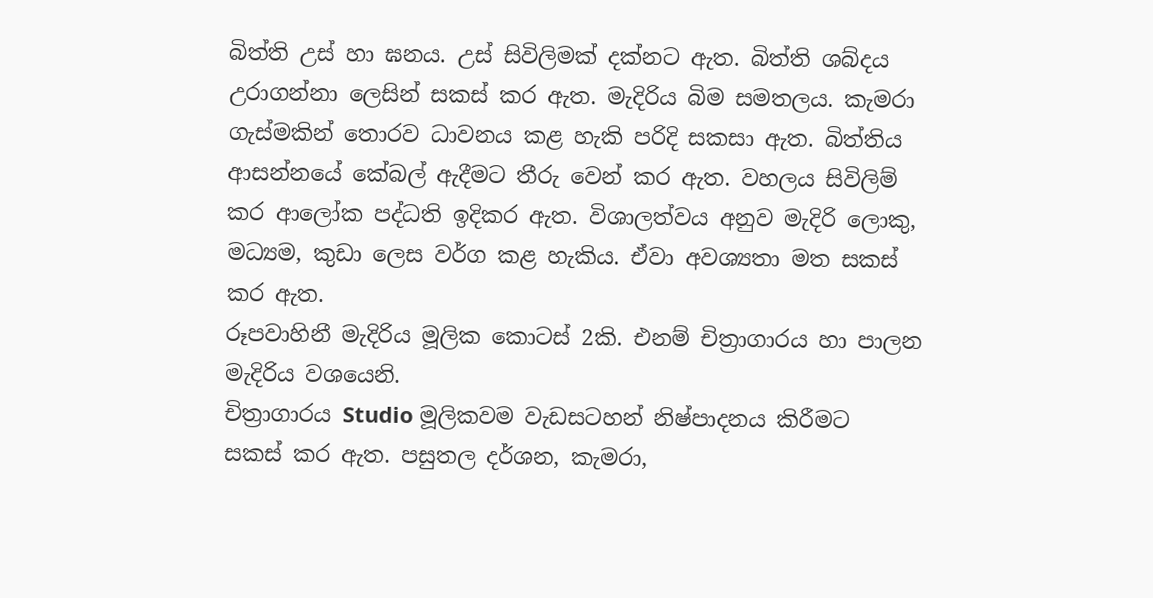බිත්ති උස් හා ඝනය. උස් සිවිලිමක් දක්නට ඇත. බිත්ති ශබ්දය උරාගන්නා ලෙසින් සකස් කර ඇත. මැදිරිය බිම සමතලය. කැමරා ගැස්මකින් තොරව ධාවනය කළ හැකි පරිදි සකසා ඇත. බිත්තිය ආසන්නයේ කේබල් ඇදීමට තීරු වෙන් කර ඇත. වහලය සිවිලිම් කර ආලෝක පද්ධති ඉදිකර ඇත. විශාලත්වය අනුව මැදිරි ලොකු, මධ්‍යම, කුඩා ලෙස වර්ග කළ හැකිය. ඒවා අවශ්‍යතා මත සකස් කර ඇත.
රූපවාහිනී මැදිරිය මූලික කොටස් 2කි. එනම් චිත්‍රාගාරය හා පාලන මැදිරිය වශයෙනි.
චිත්‍රාගාරය Studio මූලිකවම වැඩසටහන් නිෂ්පාදනය කිරීමට සකස් කර ඇත. පසුතල දර්ශන, කැමරා,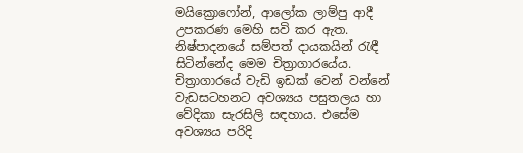මයික්‍රොෆෝන්, ආලෝක ලාම්පු ආදී උපකරණ මෙහි සවි කර ඇත. නිෂ්පාදනයේ සම්පත් දායකයින් රැඳී සිටින්නේද මෙම චිත්‍රාගාරයේය. චිත්‍රාගාරයේ වැඩි ඉඩක් වෙන් වන්නේ වැඩසටහනට අවශ්‍යය පසුතලය හා වේදිකා සැරසිලි සඳහාය. එසේම අවශ්‍යය පරිදි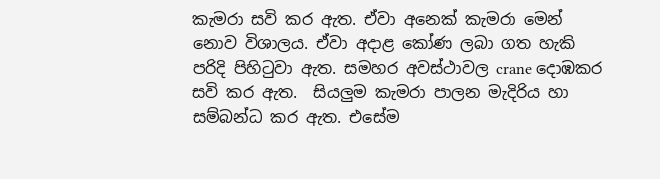කැමරා සවි කර ඇත. ඒවා අනෙක් කැමරා මෙන් නොව විශාලය. ඒවා අදාළ කෝණ ලබා ගත හැකි පරිදි පිහිටුවා ඇත. සමහර අවස්ථාවල crane දොඹකර සවි කර ඇත.  සියලුම කැමරා පාලන මැදිරිය හා සම්බන්ධ කර ඇත. එසේම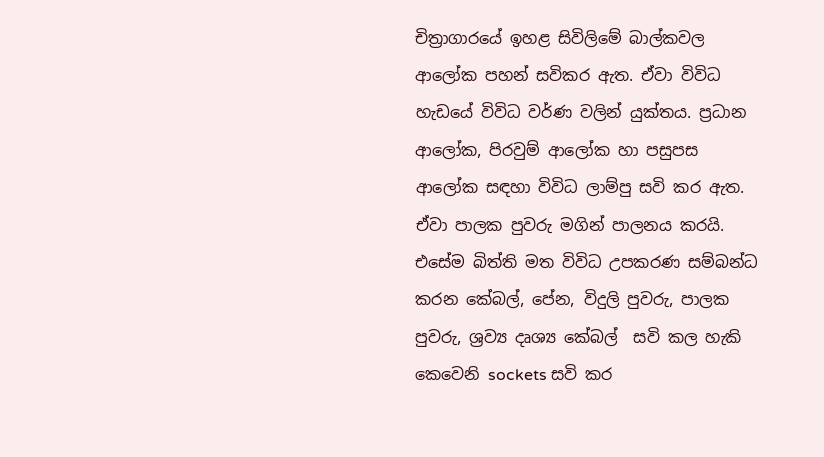චිත්‍රාගාරයේ ඉහළ සිවිලිමේ බාල්කවල ආලෝක පහන් සවිකර ඇත. ඒවා විවිධ හැඩයේ විවිධ වර්ණ වලින් යුක්තය. ප්‍රධාන ආලෝක, පිරවුම් ආලෝක හා පසුපස ආලෝක සඳහා විවිධ ලාම්පු සවි කර ඇත. ඒවා පාලක පුවරු මගින් පාලනය කරයි. එසේම බිත්ති මත විවිධ උපකරණ සම්බන්ධ කරන කේබල්, පේන, විදුලි පුවරු, පාලක පුවරු, ශ්‍රව්‍ය දෘශ්‍ය කේබල්  සවි කල හැකි කෙවෙනි sockets සවි කර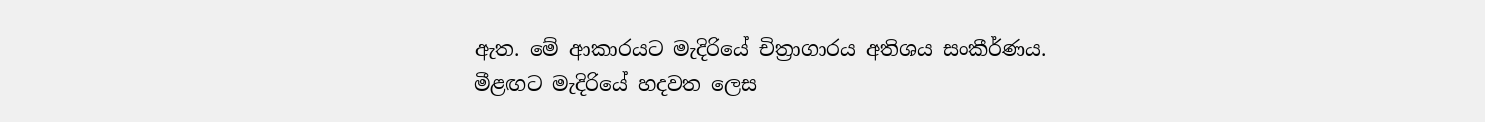ඇත. මේ ආකාරයට මැදිරියේ චිත්‍රාගාරය අතිශය සංකීර්ණය.
මීළඟට මැදිරියේ හදවත ලෙස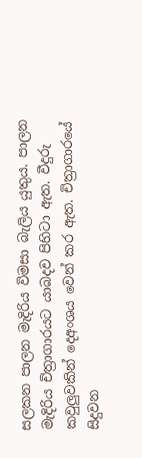සලකන පාලන මැදිරිය විමසා බැලිය යුතුය. පාලන මැදිරිය චිත්‍රාගාරයට යාබදව පිහිටා ඇත. වීදුරු කවුලුවකින් දෙඅංශය වෙන් කර ඇත. චිත්‍රාගාරයේ සිදුවන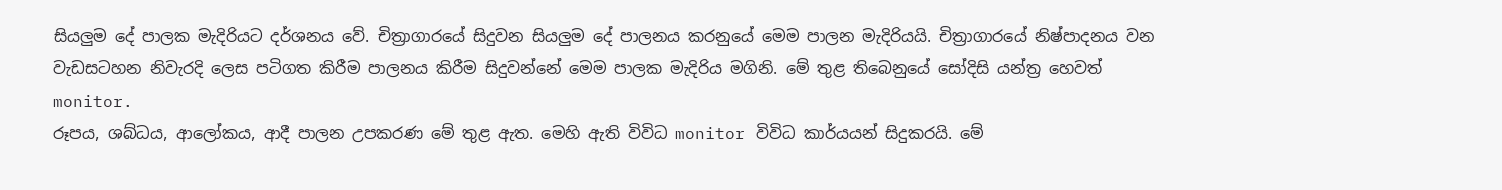සියලුම දේ පාලක මැදිරියට දර්ශනය වේ. චිත්‍රාගාරයේ සිදුවන සියලුම දේ පාලනය කරනුයේ මෙම පාලන මැදිරියයි. චිත්‍රාගාරයේ නිෂ්පාදනය වන වැඩසටහන නිවැරදි ලෙස පටිගත කිරීම පාලනය කිරීම සිදුවන්නේ මෙම පාලක මැදිරිය මගිනි. මේ තුළ තිබෙනුයේ සෝදිසි යන්ත්‍ර හෙවත් monitor.
රූපය, ශබ්ධය, ආලෝකය, ආදී පාලන උපකරණ මේ තුළ ඇත. මෙහි ඇති විවිධ monitor විවිධ කාර්යයන් සිදුකරයි. මේ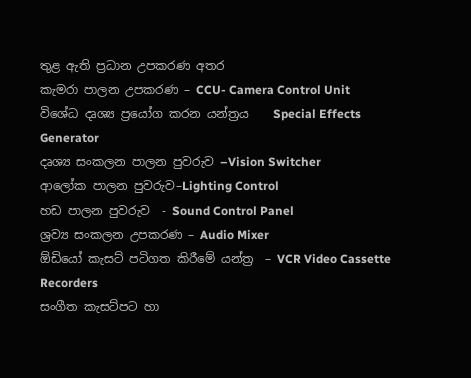තුළ ඇති ප්‍රධාන උපකරණ අතර
කැමරා පාලන උපකරණ – CCU- Camera Control Unit
විශේධ දෘශ්‍ය ප්‍රයෝග කරන යන්ත්‍රය    Special Effects Generator
දෘශ්‍ය සංකලන පාලන පුවරුව –Vision Switcher
ආලෝක පාලන පුවරුව–Lighting Control
හඩ පාලන පුවරුව  - Sound Control Panel
ශ්‍රව්‍ය සංකලන උපකරණ – Audio Mixer
ඕඩියෝ කැසට් පටිගත කිරීමේ යන්ත්‍ර  – VCR Video Cassette Recorders
සංගීත කැසට්පට හා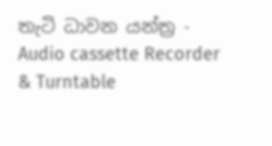තැටි ධාවන යන්ත්‍ර -  Audio cassette Recorder & Turntable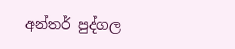අන්තර් පුද්ගල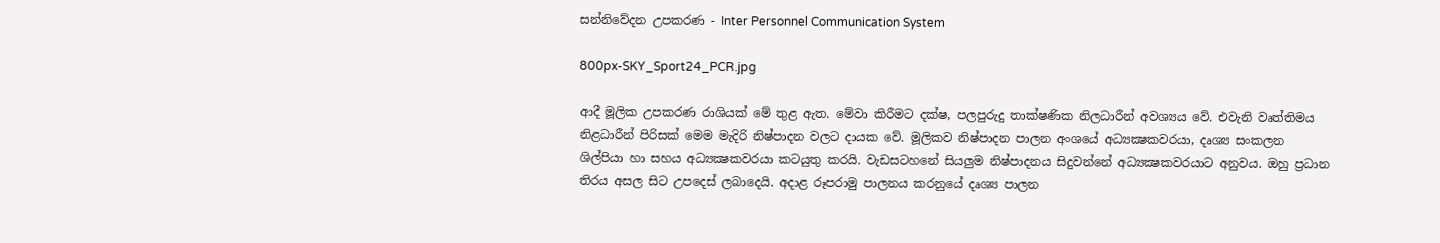සන්නිවේදන උපකරණ - Inter Personnel Communication System

800px-SKY_Sport24_PCR.jpg

ආදී මූලික උපකරණ රාශියක් මේ තුළ ඇත. මේවා කිරීමට දක්ෂ, පලපුරුදු තාක්ෂණික නිලධාරීන් අවශ්‍යය වේ. එවැනි වෘත්තිමය නිළධාරීන් පිරිසක් මෙම මැදිරි නිෂ්පාදන වලට දායක වේ. මූලිකව නිෂ්පාදන පාලන අංශයේ අධ්‍යක්‍ෂකවරයා, දෘශ්‍ය සංකලන ශිල්පියා හා සහය අධ්‍යක්‍ෂකවරයා කටයුතු කරයි. වැඩසටහනේ සියලුම නිෂ්පාදනය සිදුවන්නේ අධ්‍යක්‍ෂකවරයාට අනුවය. ඔහු ප්‍රධාන තිරය අසල සිට උපදෙස් ලබාදෙයි. අදාළ රූපරාමු පාලනය කරනුයේ දෘශ්‍ය පාලන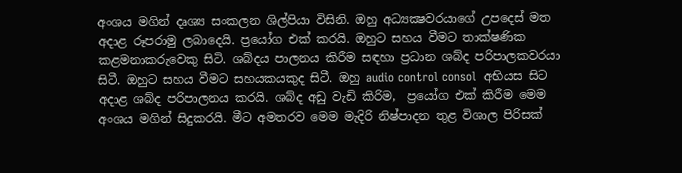අංශය මගින් දෘශ්‍ය සංකලන ශිල්පියා විසිනි. ඔහු අධ්‍යක්‍ෂවරයාගේ උපදෙස් මත අදාළ රූපරාමු ලබාදෙයි. ප්‍රයෝග එක් කරයි. ඔහුට සහය වීමට තාක්ෂණික කළමනාකරුවෙකු සිටි. ශබ්දය පාලනය කිරීම සඳහා ප්‍රධාන ශබ්ද පරිපාලකවරයා සිටී. ඔහුට සහය වීමට සහයකයකුද සිටී. ඔහු audio control consol  අභියස සිට අදාළ ශබ්ද පරිපාලනය කරයි. ශබ්ද අඩු වැඩි කිරිම,  ප්‍රයෝග එක් කිරීම මෙම අංශය මගින් සිදුකරයි. මීට අමතරව මෙම මැදිරි නිෂ්පාදන තුළ විශාල පිරිසක්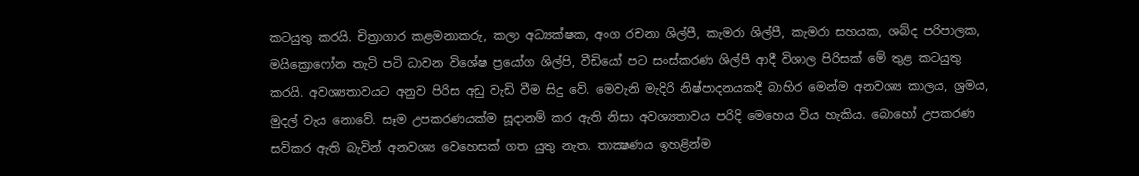කටයුතු කරයි. චිත්‍රාගාර කළමනාකරු, කලා අධ්‍යක්ෂක, අංග රචනා ශිල්පී, කැමරා ශිල්පී, කැමරා සහයක, ශබ්ද පරිපාලක, මයික්‍රොෆෝන තැටි පටි ධාවන විශේෂ ප්‍රයෝග ශිල්පි, වීඩියෝ පට සංස්කරණ ශිල්පී ආදී විශාල පිරිසක් මේ තුළ කටයුතු කරයි. අවශ්‍යතාවයට අනුව පිරිස අඩු වැඩි වීම සිදු වේ. මෙවැනි මැදිරි නිෂ්පාදනයකදී බාහිර මෙන්ම අනවශ්‍ය කාලය, ශ්‍රමය, මුදල් වැය නොවේ. සෑම උපකරණයක්ම සූදානම් කර ඇති නිසා අවශ්‍යතාවය පරිදි මෙහෙය විය හැකිය. බොහෝ උපකරණ සවිකර ඇති බැවින් අනවශ්‍ය වෙහෙසක් ගත යුතු නැත. තාක්‍ෂණය ඉහළින්ම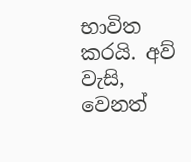භාවිත කරයි. අව් වැසි, වෙනත්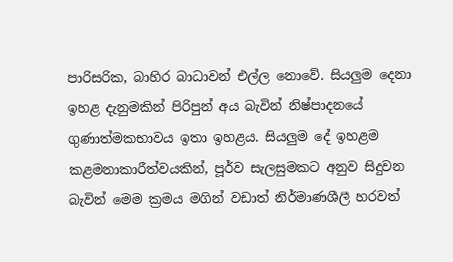පාරිසරික, බාහිර බාධාවන් එල්ල නොවේ. සියලුම දෙනා ඉහළ දැනුමකින් පිරිපුන් අය බැවින් නිෂ්පාදනයේ ගුණාත්මකභාවය ඉතා ඉහළය. සියලුම දේ ඉහළම කළමනාකාරීත්වයකින්, පූර්ව සැලසුමකට අනුව සිදුවන බැවින් මෙම ක්‍රමය මගින් වඩාත් නිර්මාණශීලී හරවත්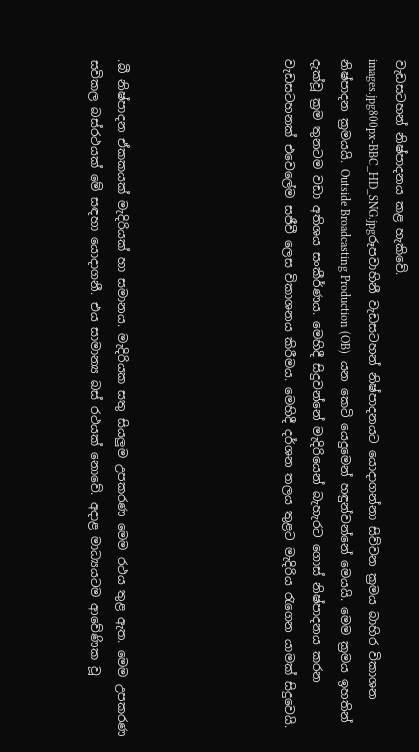වැඩසටහන් නිෂ්පාදනය කළ හැකිවේ.
images.jpg800px-BBC_HD_SNG.jpgරූපවාහිනී වැඩසටහන් නිෂ්පාදනයට යොදාගන්නා සිව්වන ක්‍රමය බාහිර විකාශන නිෂ්පාදන ක්‍රමයයි. Outside Broadcasting Production (OB)  යන කෙටි යෙදුමෙන් හඳුන්වන්නේ මෙයයි. මෙම ක්‍රමය ඉහතින් දැක්වූ ක්‍රම තුනටම වඩා අතිශය සංකීර්ණය. මෙහිදී සිදුවන්නේ මැදිරියෙන් බැහැරට ගොස් නිෂ්පාදනය කරන වැඩසටහනක් එවෙලේම සජීවී ලෙස විකාශනය කිරීමය. මෙහිදී දර්ශන තලය තුළට මැදිරිය රැගෙන යාමක් සිදුවෙයි.





.බී නිෂ්පාදන ඒකකයක් මැදිරියක් හා සමානය. මැදිරියක සතු සියලුම උපකරණ මෙම රථය තුළ ඇත. මෙම උපකරණ සවිකල බස්රථයක් මේ සඳහා යොදාගනී. එය සාමාන්‍ය බස් රථයක් නොවේ. අදාළ මාධ්‍යයටම ආවේණික වූ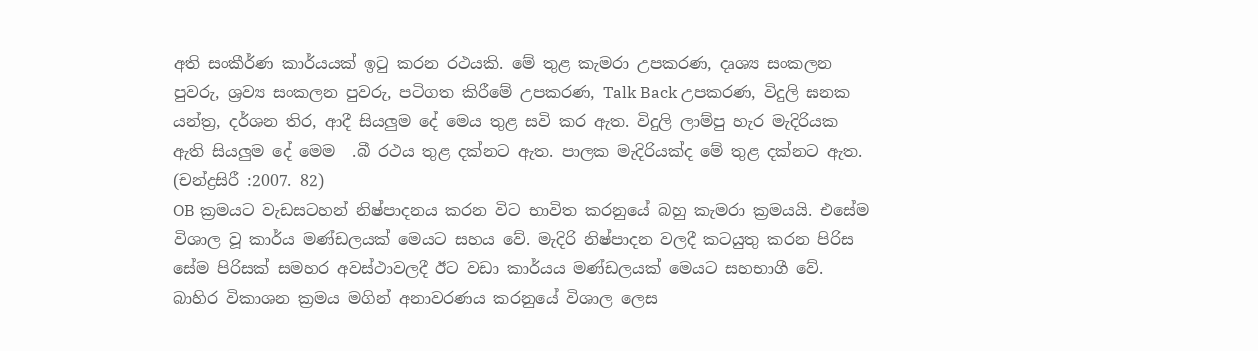අති සංකීර්ණ කාර්යයක් ඉටු කරන රථයකි. මේ තුළ කැමරා උපකරණ, දෘශ්‍ය සංකලන පුවරු, ශ්‍රව්‍ය සංකලන පුවරු, පටිගත කිරීමේ උපකරණ, Talk Back උපකරණ, විදුලි ඝනක යන්ත්‍ර, දර්ශන තිර, ආදී සියලුම දේ මෙය තුළ සවි කර ඇත. විදුලි ලාම්පු හැර මැදිරියක ඇති සියලුම දේ මෙම  .බී රථය තුළ දක්නට ඇත. පාලක මැදිරියක්ද මේ තුළ දක්නට ඇත. (චන්ද්‍රසිරී :2007. 82)
OB ක්‍රමයට වැඩසටහන් නිෂ්පාදනය කරන විට භාවිත කරනුයේ බහු කැමරා ක්‍රමයයි. එසේම විශාල වූ කාර්ය මණ්ඩලයක් මෙයට සහය වේ. මැදිරි නිෂ්පාදන වලදී කටයුතු කරන පිරිස සේම පිරිසක් සමහර අවස්ථාවලදී ඊට වඩා කාර්යය මණ්ඩලයක් මෙයට සහභාගී වේ. බාහිර විකාශන ක්‍රමය මගින් අනාවරණය කරනුයේ විශාල ලෙස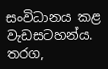සංවිධානය කළ වැඩසටහන්ය. තරග,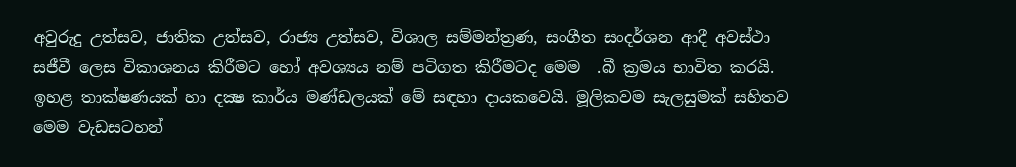අවුරුදු උත්සව, ජාතික උත්සව, රාජ්‍ය උත්සව, විශාල සම්මන්ත්‍රණ, සංගීත සංදර්ශන ආදී අවස්ථා සජීවී ලෙස විකාශනය කිරීමට හෝ අවශ්‍යය නම් පටිගත කිරීමටද මෙම  .බී ක්‍රමය භාවිත කරයි. ඉහළ තාක්ෂණයක් හා දක්‍ෂ කාර්ය මණ්ඩලයක් මේ සඳහා දායකවෙයි. මූලිකවම සැලසුමක් සහිතව මෙම වැඩසටහන්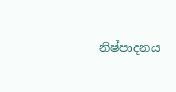නිෂ්පාදනය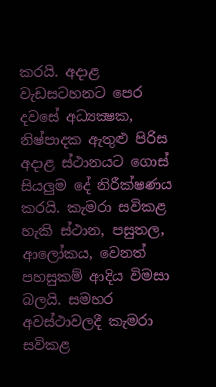කරයි. අදාළ වැඩසටහනට පෙර දවසේ අධ්‍යක්‍ෂක, නිෂ්පාදක ඇතුළු පිරිස අදාළ ස්ථානයට ගොස් සියලුම දේ නිරීක්ෂණය කරයි. කැමරා සවිකළ හැකි ස්ථාන, පසුතල, ආලෝකය, වෙනත් පහසුකම් ආදිය විමසා බලයි. සමහර අවස්ථාවලදී කැමරා සවිකළ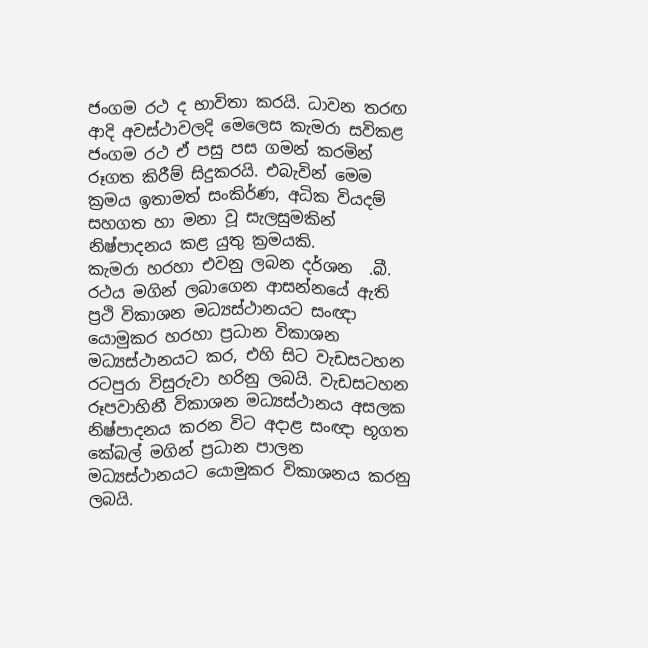ජංගම රථ ද භාවිතා කරයි. ධාවන තරඟ ආදි අවස්ථාවලදි මෙලෙස කැමරා සවිකළ ජංගම රථ ඒ පසු පස ගමන් කරමින් රූගත කිරීම් සිදුකරයි. එබැවින් මෙම ක්‍රමය ඉතාමත් සංකිර්ණ, අධික වියදම් සහගත හා මනා වූ සැලසුමකින් නිෂ්පාදනය කළ යුතු ක්‍රමයකි.
කැමරා හරහා එවනු ලබන දර්ශන  .බී. රථය මගින් ලබාගෙන ආසන්නයේ ඇති ප්‍රථි විකාශන මධ්‍යස්ථානයට සංඥා යොමුකර හරහා ප්‍රධාන විකාශන මධ්‍යස්ථානයට කර, එහි සිට වැඩසටහන රටපුරා විසුරුවා හරිනු ලබයි. වැඩසටහන රූපවාහිනී විකාශන මධ්‍යස්ථානය අසලක නිෂ්පාදනය කරන විට අදාළ සංඥා භූගත කේබල් මගින් ප්‍රධාන පාලන මධ්‍යස්ථානයට යොමුකර විකාශනය කරනු ලබයි.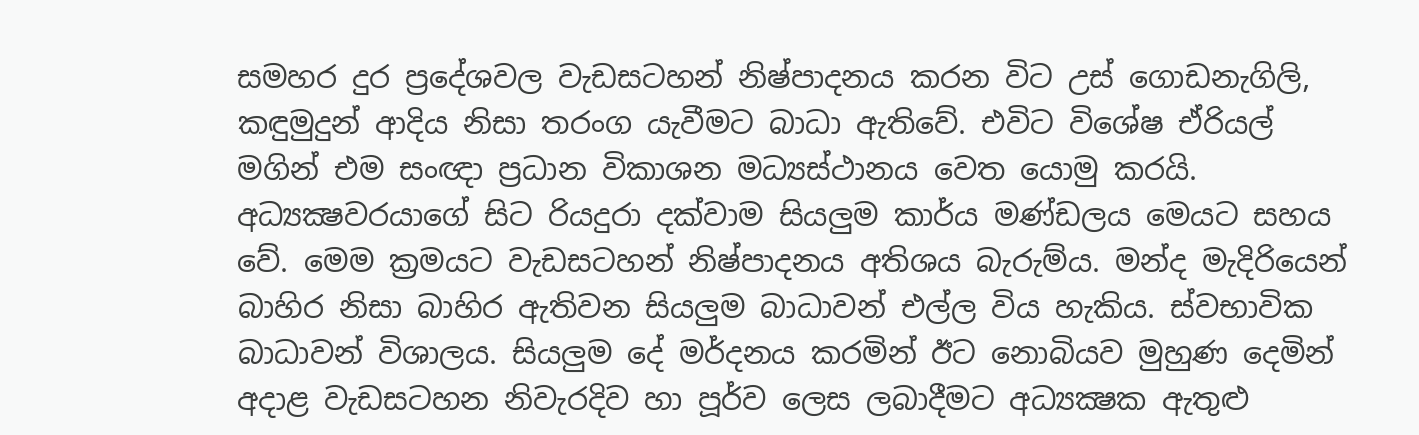සමහර දුර ප්‍රදේශවල වැඩසටහන් නිෂ්පාදනය කරන විට උස් ගොඩනැගිලි, කඳුමුදුන් ආදිය නිසා තරංග යැවීමට බාධා ඇතිවේ. එවිට විශේෂ ඒරියල් මගින් එම සංඥා ප්‍රධාන විකාශන මධ්‍යස්ථානය වෙත යොමු කරයි.
අධ්‍යක්‍ෂවරයාගේ සිට රියදුරා දක්වාම සියලුම කාර්ය මණ්ඩලය මෙයට සහය වේ. මෙම ක්‍රමයට වැඩසටහන් නිෂ්පාදනය අතිශය බැරුම්ය. මන්ද මැදිරියෙන් බාහිර නිසා බාහිර ඇතිවන සියලුම බාධාවන් එල්ල විය හැකිය. ස්වභාවික බාධාවන් විශාලය. සියලුම දේ මර්දනය කරමින් ඊට නොබියව මුහුණ දෙමින් අදාළ වැඩසටහන නිවැරදිව හා පූර්ව ලෙස ලබාදීමට අධ්‍යක්‍ෂක ඇතුළු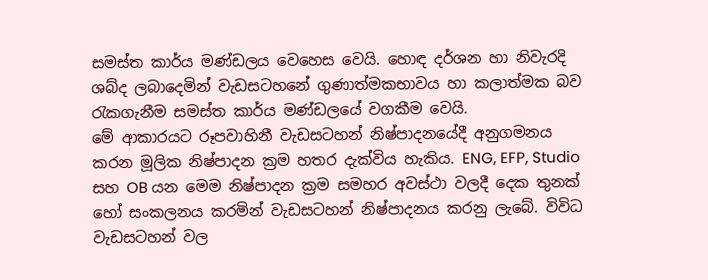සමස්ත කාර්ය මණ්ඩලය වෙහෙස වෙයි. හොඳ දර්ශන හා නිවැරදි ශබ්ද ලබාදෙමින් වැඩසටහනේ ගුණාත්මකභාවය හා කලාත්මක බව රැකගැනීම සමස්ත කාර්ය මණ්ඩලයේ වගකීම වෙයි.
මේ ආකාරයට රූපවාහිනී වැඩසටහන් නිෂ්පාදනයේදී අනුගමනය කරන මූලික නිෂ්පාදන ක්‍රම හතර දැක්විය හැකිය. ENG, EFP, Studio සහ OB යන මෙම නිෂ්පාදන ක්‍රම සමහර අවස්ථා වලදී දෙක තුනක් හෝ සංකලනය කරමින් වැඩසටහන් නිෂ්පාදනය කරනු ලැබේ. විවිධ වැඩසටහන් වල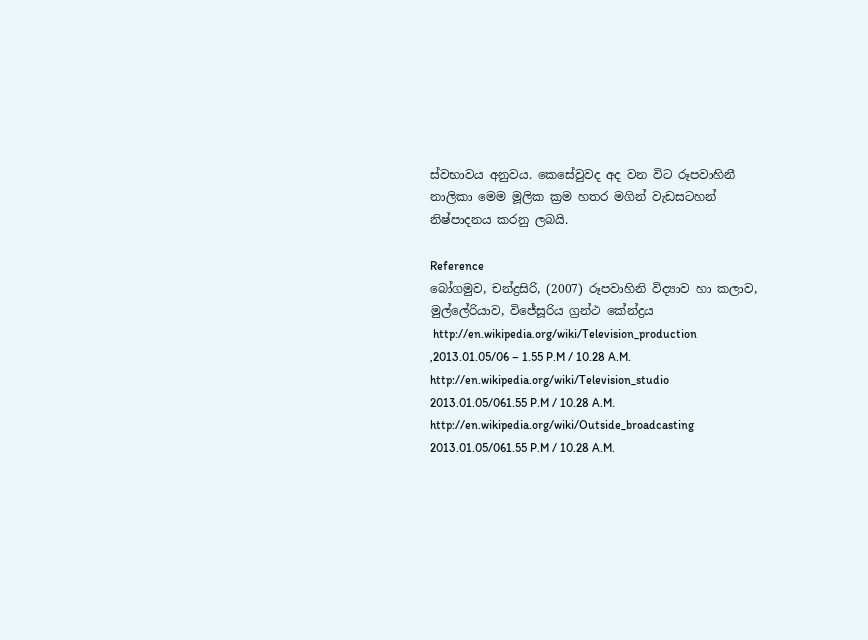ස්වභාවය අනුවය. කෙසේවුවද අද වන විට රූපවාහිනී නාලිකා මෙම මූලික ක්‍රම හතර මගින් වැඩසටහන් නිෂ්පාදනය කරනු ලබයි.

Reference
බෝගමුව, චන්ද්‍රසිරි, (2007) රූපවාහිනි විද්‍යාව හා කලාව, මුල්ලේරියාව, විජේසූරිය ග්‍රන්ථ කේන්ද්‍රය
 http://en.wikipedia.org/wiki/Television_production ,2013.01.05/06 – 1.55 P.M / 10.28 A.M.
http://en.wikipedia.org/wiki/Television_studio  2013.01.05/061.55 P.M / 10.28 A.M.
http://en.wikipedia.org/wiki/Outside_broadcasting 2013.01.05/061.55 P.M / 10.28 A.M.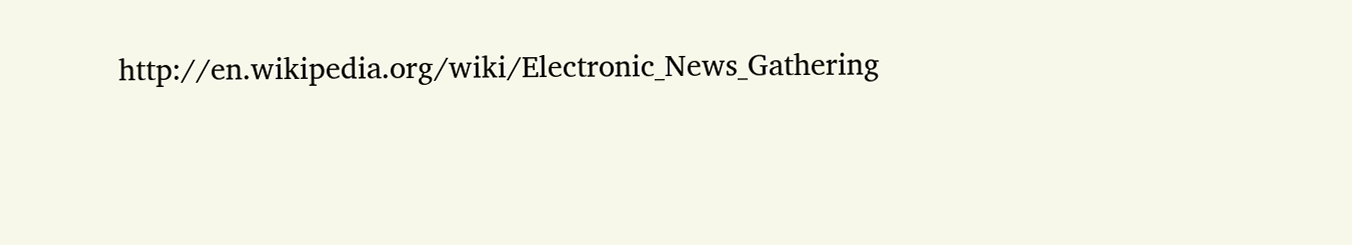http://en.wikipedia.org/wiki/Electronic_News_Gathering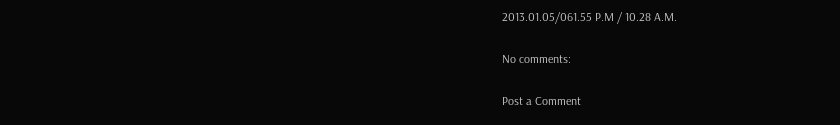2013.01.05/061.55 P.M / 10.28 A.M.

No comments:

Post a Comment